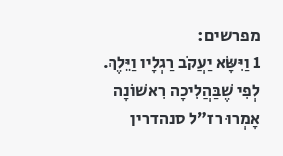מפרשים:
1 וַיִּשָּׂא יַעֲקֹב רַגְלָיו וַיֵּלֶךְ. לְפִי שֶׁבַּהֲלִיכָה רִאשׁוֹנָה אָמְרוּ רז״ל סנהדרין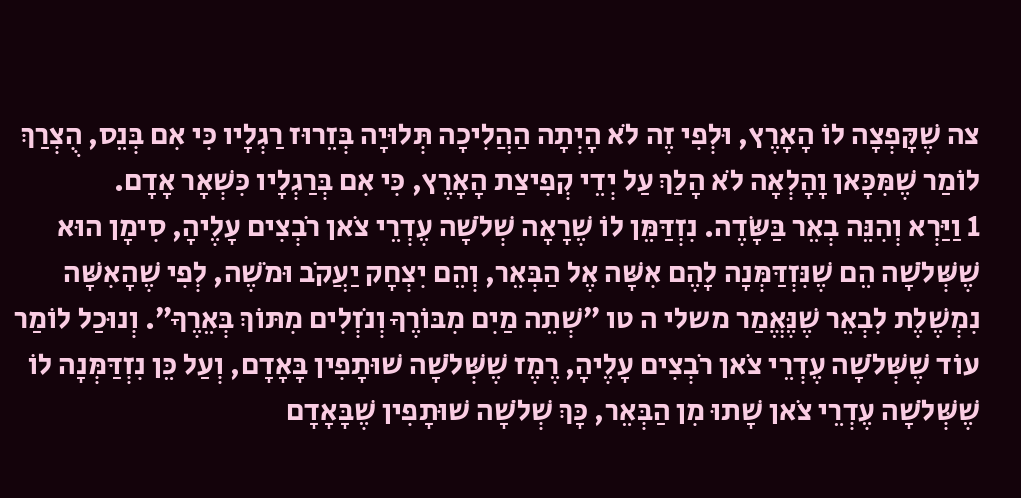צה שֶׁקָּפְצָה לוֹ הָאָרֶץ, וּלְפִי זֶה לֹא הָיְתָה הַהֲלִיכָה תְּלוּיָה בְּזֵרוּז רַגְלָיו כִּי אִם בְּנֵס, הֻצְרַךְ לוֹמַר שֶׁמִּכָּאן וָהָלְאָה לֹא הָלַךְ עַל יְדֵי קְפִיצַת הָאָרֶץ, כִּי אִם בְּרַגְלָיו כִּשְׁאָר אָדָם.
1 וַיַּרְא וְהִנֵּה בְאֵר בַּשָּׂדֶה. נִזְדַּמֵּן לוֹ שֶׁרָאָה שְׁלֹשָׁה עֶדְרֵי צֹאן רֹבְצִים עָלֶיהָ, סִימָן הוּא שֶׁשְּׁלֹשָׁה הֵם שֶׁנִּזְדַּמְּנָה לָהֶם אִשָּׁה אֶל הַבְּאֵר, וְהֵם יִצְחָק יַעֲקֹב וּמֹשֶׁה, לְפִי שֶׁהָאִשָּׁה נִמְשֶׁלֶת לִבְאֵר שֶׁנֶּאֱמַר משלי ה טו ״שְׁתֵה מַיִם מִבּוֹרֶךָ וְנֹזְלִים מִתּוֹךְ בְּאֵרֶךָ״. וְנוּכַל לוֹמַר עוֹד שֶׁשְּׁלֹשָׁה עֶדְרֵי צֹאן רֹבְצִים עָלֶיהָ, רֶמֶז שֶׁשְּׁלֹשָׁה שׁוּתָפִין בָּאָדָם, וְעַל כֵּן נִזְדַּמְּנָה לוֹ שֶׁשְּׁלֹשָׁה עֶדְרֵי צֹאן שָׁתוּ מִן הַבְּאֵר, כָּךְ שְׁלֹשָׁה שׁוּתָפִין שֶׁבָּאָדָם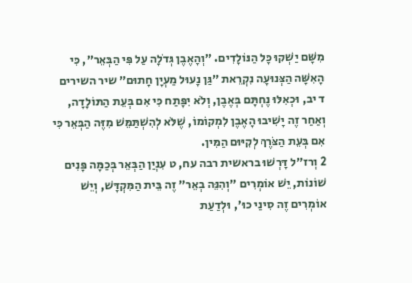מִשָּׁם יַשְׁקוּ כָּל הַנּוֹלָדִים. ״וְהָאֶבֶן גְּדֹלָה עַל פִּי הַבְּאֵר״, כִּי הָאִשָּׁה הַצְּנוּעָה נִקְרֵאת ״גַּן נָעוּל מַעְיָן חָתוּם״ שיר השירים ד יב, וּכְאִלּוּ נֶחְתָּם בְּאֶבֶן, וְלֹא יִפָּתַח כִּי אִם בְּעֵת הַתּוֹלָדָה, וְאַחַר זֶה יָשִׁיבוּ הָאֶבֶן לִמְקוֹמוֹ, שֶׁלֹּא לְהִשְׁתַּמֵּשׁ מִזֶּה הַבְּאֵר כִּי אִם בְּעֵת הַצֹּרֶךְ לְקִיּוּם הַמִּין.
2 וְרז״ל דָּרְשׁוּ בראשית רבה עח, ט עִנְיַן הַבְּאֵר בְּכַמָּה פָּנִים שׁוֹנוֹת, יֵשׁ אוֹמְרִים ״וְהִנֵּה בְאֵר״ זֶה בֵּית הַמִּקְדָּשׁ, וְיֵשׁ אוֹמְרִים זֶה סִינַי כוּ׳, וּלְדַעַת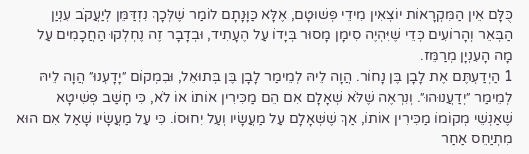כֻּלָּם אֵין הַמִּקְרָאוֹת יוֹצְאִין מִידֵי פְּשׁוּטָם, אֶלָּא כַּוָּנָתָם לוֹמַר שֶׁלְּכָךְ נִזְדַּמֵּן לְיַעֲקֹב עִנְיַן הַבְּאֵר וְהָרוֹעִים כְּדֵי שֶׁיִּהְיֶה סִימָן מָסוּר בְּיָדוֹ עַל הֶעָתִיד, וּבְדָבָר זֶה נֶחְלְקוּ הַחֲכָמִים עַל מָה הָעִנְיָן מְרַמֵּז.
1 הַיְדַעְתֶּם אֶת לָבָן בֶּן נָחוֹר. הֲוָה לֵיהּ לְמֵימַר לָבָן בֶּן בְּתוּאֵל, וּבִמְקוֹם ״יָדָעְנוּ״ הֲוָה לֵיהּ לְמֵימַר ״יְדַעֲנוּהוּ״. וְנִרְאֶה שֶׁלֹּא שְׁאָלָם אִם הֵם מַכִּירִין אוֹתוֹ אוֹ לֹא, כִּי חָשַׁב פְּשִׁיטָא שֶׁאַנְשֵׁי מְקוֹמוֹ מַכִּירִין אוֹתוֹ, אַךְ שֶׁשְּׁאָלָם עַל מַעֲשָׂיו וְעַל יִחוּסוֹ. כִּי עַל מַעֲשָׂיו שָׁאַל אִם הוּא מִתְיַחֵס אַחַר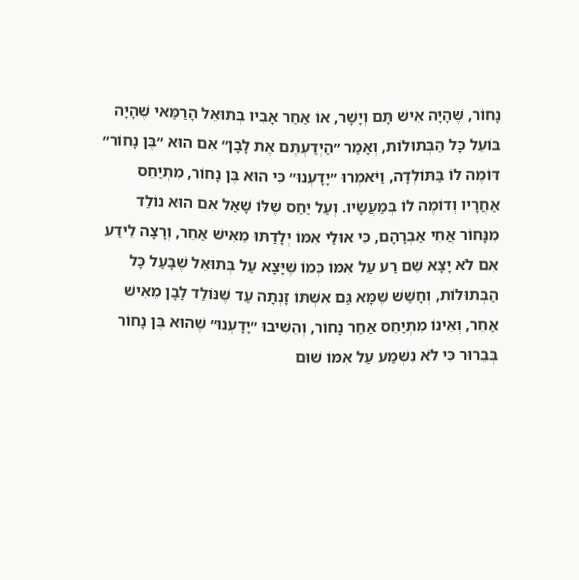נָחוֹר, שֶׁהָיָה אִישׁ תָּם וְיָשָׁר, אוֹ אַחַר אָבִיו בְּתוּאֵל הָרַמַּאי שֶׁהָיָה בּוֹעֵל כָּל הַבְּתוּלוֹת, וְאָמַר ״הַיְדַעְתֶּם אֶת לָבָן״ אִם הוּא ״בֶּן נָחוֹר״ דּוֹמֶה לוֹ בַּתּוֹלְדָה, וַיֹּאמְרוּ ״יָדָעְנוּ״ כִּי הוּא בֶּן נָחוֹר, מִתְיַחֵס אַחֲרָיו וְדוֹמֶה לוֹ בְּמַעֲשָׂיו. וְעַל יַחַס שֶׁלּוֹ שָׁאַל אִם הוּא נוֹלַד מִנָּחוֹר אֲחִי אַבְרָהָם, כִּי אוּלַי אִמּוֹ יְלָדַתּוּ מֵאִישׁ אַחֵר, וְרָצָה לֵידַע אִם לֹא יָצָא שֵׁם רַע עַל אִמּוֹ כְּמוֹ שֶׁיָּצָא עַל בְּתוּאֵל שֶׁבָּעַל כָּל הַבְּתוּלוֹת, וְחָשַׁשׁ שֶׁמָּא גַּם אִשְׁתּוֹ זָנְתָה עַד שֶׁנּוֹלַד לָבָן מֵאִישׁ אַחֵר, וְאֵינוֹ מִתְיַחֵס אַחַר נָחוֹר, וְהֵשִׁיבוּ ״יָדָעְנוּ״ שֶׁהוּא בֶּן נָחוֹר בְּבֵרוּר כִּי לֹא נִשְׁמַע עַל אִמּוֹ שׁוּם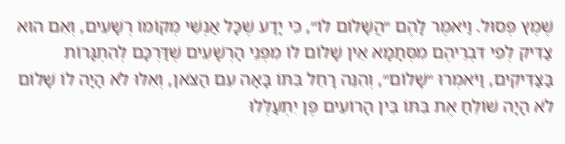שֶׁמֶץ פְּסוּל. וַיֹּאמֶר לָהֶם ״הֲשָׁלוֹם לוֹ״, כִּי יָדַע שֶׁכָּל אַנְשֵׁי מְקוֹמוֹ רְשָׁעִים, וְאִם הוּא צַדִּיק לְפִי דִּבְרֵיהֶם מִסְּתָמָא אֵין שָׁלוֹם לוֹ מִפְּנֵי הָרְשָׁעִים שֶׁדַּרְכָּם לְהִתְגָּרוֹת בַּצַּדִּיקִים, וַיֹּאמְרוּ ״שָׁלוֹם״, וְהִנֵּה רָחֵל בִּתּוֹ בָּאָה עִם הַצֹּאן, וְאִלּוּ לֹא הָיָה לוֹ שָׁלוֹם לֹא הָיָה שׁוֹלֵחַ אֶת בִּתּוֹ בֵּין הָרוֹעִים פֶּן יִתְעַלְּלוּ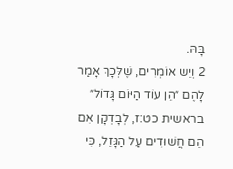בָּהּ.
2 וְיֵש אוֹמְרִים, שֶׁלְּכָךְ אָמַר לָהֶם ״הֵן עוֹד הַיּוֹם גָּדוֹל״ בראשית כט:ז, לְבָדְקָן אִם הֵם חֲשׁוּדִים עַל הַגָּזֵל, כִּי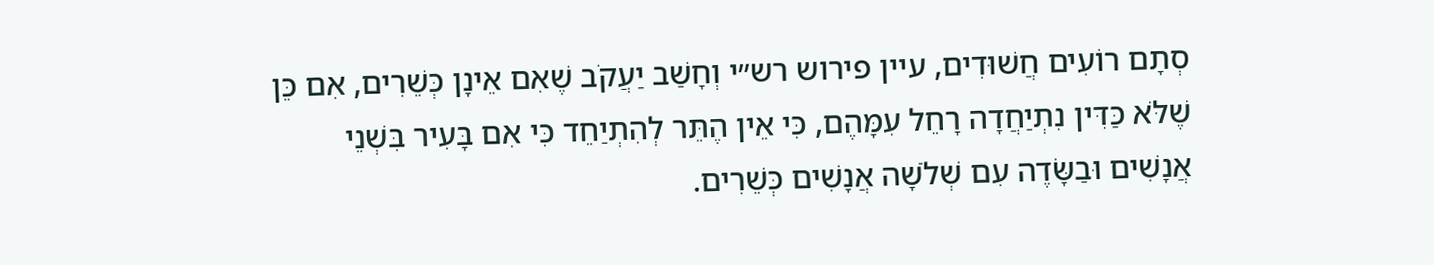סְתָם רוֹעִים חֲשׁוּדִים, עיין פירוש רש״י וְחָשַׁב יַעֲקֹב שֶׁאִם אֵינָן כְּשֵׁרִים, אִם כֵּן שֶׁלֹּא כַּדִּין נִתְיַחֲדָה רָחֵל עִמָּהֶם, כִּי אֵין הֶתֵּר לְהִתְיַחֵד כִּי אִם בָּעִיר בִּשְׁנֵי אֲנָשִׁים וּבַשָּׂדֶה עִם שְׁלֹשָׁה אֲנָשִׁים כְּשֵׁרִים.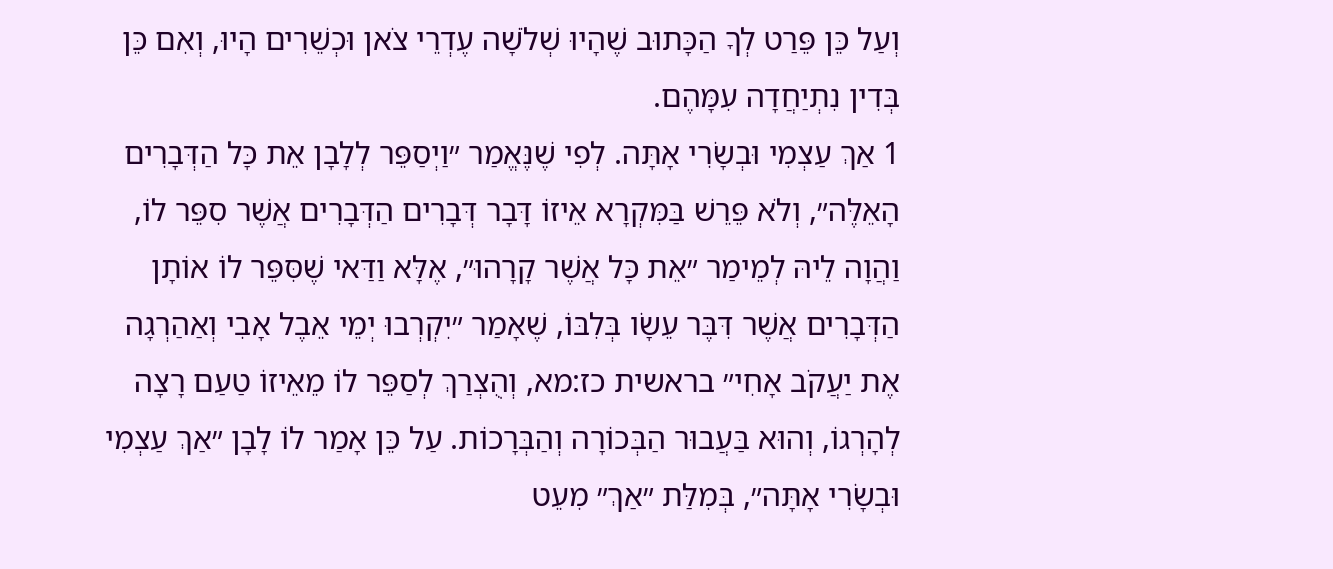וְעַל כֵּן פֵּרַט לְךָ הַכָּתוּב שֶׁהָיוּ שְׁלֹשָׁה עֶדְרֵי צֹאן וּכְשֵׁרִים הָיוּ, וְאִם כֵּן בְּדִין נִתְיַחֲדָה עִמָּהֶם.
1 אַךְ עַצְמִי וּבְשָׂרִי אָתָּה. לְפִי שֶׁנֶּאֱמַר ״וַיְסַפֵּר לְלָבָן אֵת כָּל הַדְּבָרִים הָאֵלֶּה״, וְלֹא פֵּרֵשׁ בַּמִּקְרָא אֵיזוֹ דָּבָר דְּבָרִים הַדְּבָרִים אֲשֶׁר סִפֵּר לוֹ, וַהֲוָה לֵיהּ לְמֵימַר ״אֵת כָּל אֲשֶׁר קָרָהוּ״, אֶלָּא וַדַּאי שֶׁסִּפֵּר לוֹ אוֹתָן הַדְּבָרִים אֲשֶׁר דִּבֶּר עֵשָׂו בְּלִבּוֹ, שֶׁאָמַר ״יִקְרְבוּ יְמֵי אֵבֶל אָבִי וְאַהַרְגָה אֶת יַעֲקֹב אָחִי״ בראשית כז:מא, וְהֻצְרַךְ לְסַפֵּר לוֹ מֵאֵיזוֹ טַעַם רָצָה לְהָרְגוֹ, וְהוּא בַּעֲבוּר הַבְּכוֹרָה וְהַבְּרָכוֹת. עַל כֵּן אָמַר לוֹ לָבָן ״אַךְ עַצְמִי וּבְשָׂרִי אָתָּה״, בְּמִלַּת ״אַךְ״ מִעֵט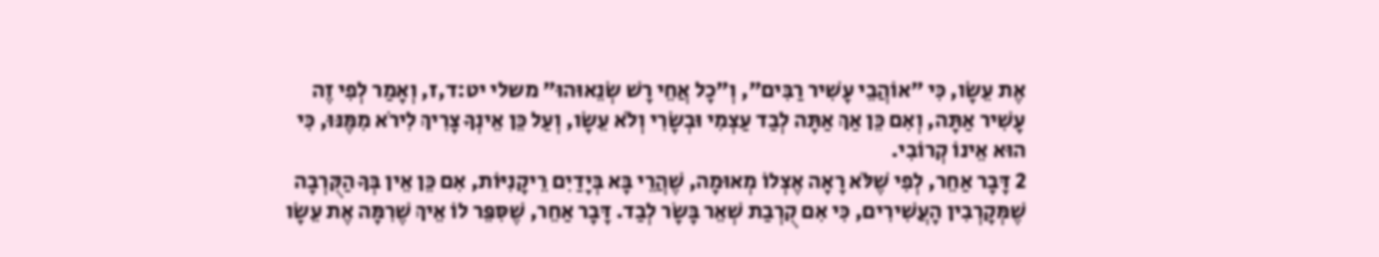אֶת עֵשָׂו, כִּי ״אוֹהֲבֵי עָשִׁיר רַבִּים״, וְ״כָל אֲחֵי רָשׁ שְׂנֵאוּהוּ״ משלי יט:ד,ז, וְאָמַר לְפִי זֶה עָשִׁיר אַתָּה, וְאִם כֵּן אַךְ אַתָּה לְבַד עַצְמִי וּבְשָׂרִי וְלֹא עֵשָׂו, וְעַל כֵּן אֵינְךָ צָרִיךְ לִירֹא מִמֶּנּוּ, כִּי הוּא אֵינוֹ קְרוֹבִי.
2 דָּבָר אַחֵר, לְפִי שֶׁלֹּא רָאָה אֶצְלוֹ מְאוּמָה, שֶׁהֲרֵי בָּא בְּיָדַיִם רֵיקָנִיּוֹת, אִם כֵּן אֵין בְּךָ הַקֻּרְבָה שֶׁמְּקָרְבִין הָעֲשִׁירִים, כִּי אִם קֻרְבַת שְׁאֵר בָּשָׂר לְבַד. דָּבָר אַחֵר, שֶׁסִּפֵּר לוֹ אֵיךְ שֶׁרִמָּה אֶת עֵשָׂו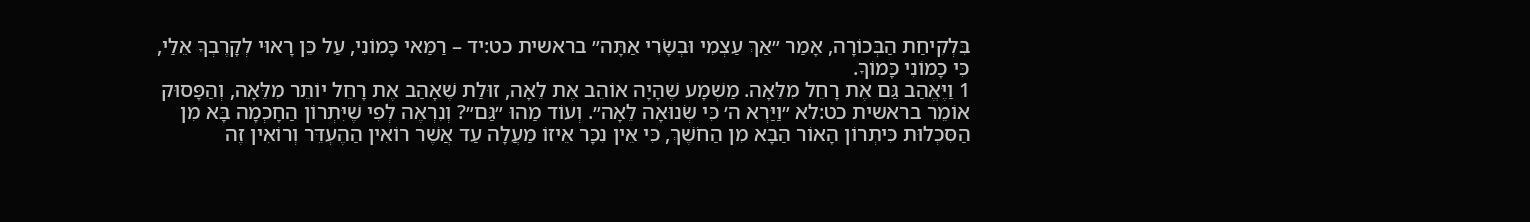בִּלְקִיחַת הַבְּכוֹרָה, אָמַר ״אַךְ עַצְמִי וּבְשָׂרִי אַתָּה״ בראשית כט:יד – רַמַּאי כָּמוֹנִי, עַל כֵּן רָאוּי לְקָרֶבְךָ אֵלַי, כִּי כָמוֹנִי כָּמוֹךָ.
1 וַיֶּאֱהַב גַּם אֶת רָחֵל מִלֵּאָה. מַשְׁמָע שֶׁהָיָה אוֹהֵב אֶת לֵאָה, זוּלַת שֶׁאָהַב אֶת רָחֵל יוֹתֵר מִלֵּאָה, וְהַפָּסוּק אוֹמֵר בראשית כט:לא ״וַיַּרְא ה׳ כִּי שְׂנוּאָה לֵאָה״. וְעוֹד מַהוּ ״גַּם״? וְנִרְאֶה לְפִי שֶׁיִּתְרוֹן הַחָכְמָה בָּא מִן הַסִּכְלוּת כִּיתְרוֹן הָאוֹר הַבָּא מִן הַחֹשֶׁךְ, כִּי אֵין נִכָּר אֵיזוֹ מַעֲלָה עַד אֲשֶׁר רוֹאִין הַהֶעְדֵּר וְרוֹאִין זֶה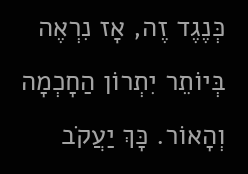כְּנֶגֶד זֶה, אָז נִרְאֶה בְּיוֹתֵר יִתְרוֹן הַחָכְמָה וְהָאוֹר. כָּךְ יַעֲקֹב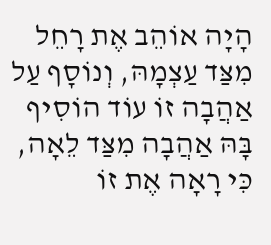הָיָה אוֹהֵב אֶת רָחֵל מִצַּד עַצְמָהּ, וְנוֹסָף עַל אַהֲבָה זוֹ עוֹד הוֹסִיף בָּהּ אַהֲבָה מִצַּד לֵאָה, כִּי רָאָה אֶת זוֹ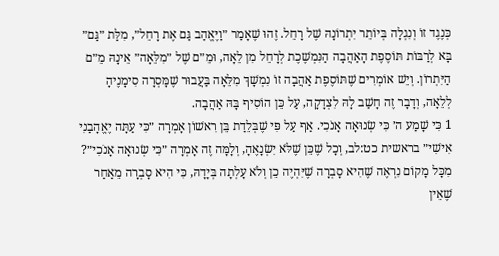כְּנֶגֶד זוֹ וְנִגְלָה בְּיוֹתֵר יִתְרוֹנָהּ שֶׁל רָחֵל. זֶהוּ שֶׁאָמַר ״וַיֶּאֱהַב גַּם אֶת רָחֵל״, מִלַּת ״גַּם״ בָּא לְרַבּוֹת תּוֹסֶפֶת הָאַהֲבָה הַנִּמְשֶׁכֶת לְרָחֵל מִן לֵאָה, וּמֵ״ם שֶׁל ״מִלֵּאָה״ אֵינָהּ מֵ״ם הַיִּתְרוֹן. וְיֵשׁ אוֹמְרִים שֶׁתּוֹסֶפֶת אַהֲבָה זוֹ נִמְשָׁךְ מִלֵּאָה בַּעֲבוּר שֶׁמָּסְרָה סִימָנֶיהָ לְלֵאָה, וְדָבָר זֶה חָשַׁב לָהּ לִצְדָקָה, עַל כֵּן הוֹסִיף בָּהּ אַהֲבָה.
1 כִּי שָׁמַע ה׳ כִּי שְׂנוּאָה אָנֹכִי. אַף עַל פִּי שֶׁבְּלֵדַת בֵּן רִאשׁוֹן אָמְרָה ״כִּי עַתָּה יֶאֱהָבַנִי אִישִׁי״ בראשית כט:לב, וְכָל שֶׁכֵּן שֶׁלֹּא יִשְׂנָאֶהָ, וְלָמָּה זֶה אָמְרָה ״כִּי שְׂנוּאָה אָנֹכִי״? מִכָּל מָקוֹם נִרְאֶה שֶׁהִיא סָבְרָה שֶׁיִּהְיֶה כֵן וְלֹא עָלְתָה בְּיָדָהּ, כִּי הִיא סָבְרָה מֵאַחַר שֶׁאֵין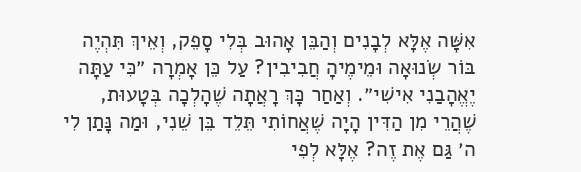אִשָּׁה אֶלָּא לְבָנִים וְהַבֵּן אָהוּב בְּלִי סָפֵק, וְאֵיךְ תִּהְיֶה בּוֹר שְׂנוּאָה וּמֵימֶיהָ חֲבִיבִין? עַל כֵּן אָמְרָה ״כִּי עַתָּה יֶאֱהָבַנִי אִישִׁי״. וְאַחַר כָּךְ רָאֲתָה שֶׁהָלְכָה בְּטָעוּת, שֶׁהֲרֵי מִן הַדִּין הָיָה שֶׁאֲחוֹתִי תֵּלֵד בֵּן שֵׁנִי, וּמַה נָּתַן לִי ה׳ גַּם אֶת זֶה? אֶלָּא לְפִי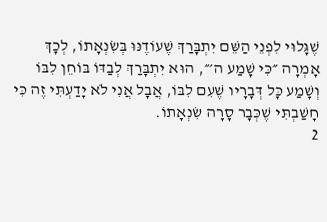שֶׁגָּלוּי לִפְנֵי הַשֵּׁם יִתְבָּרַךְ שֶׁעוֹדֶנּוּ בְּשִׂנְאָתוֹ, לְכָךְ אָמְרָה ״כִּי שָׁמַע ה׳״, הוּא יִתְבָּרַךְ לְבַדּוֹ בּוֹחֵן לִבּוֹ וְשָׁמַע כָּל דְּבָרָיו שֶׁעִם לִבּוֹ, אֲבָל אֲנִי לֹא יָדַעְתִּי זֶה כִּי חָשַׁבְתִּי שֶׁכְּבָר סָרָה שִׂנְאָתוֹ.
2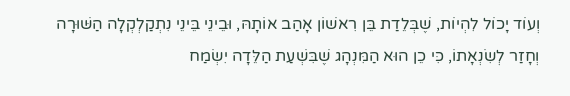וְעוֹד יָכוֹל לִהְיוֹת, שֶׁבְּלֵדַת בֵּן רִאשׁוֹן אָהַב אוֹתָהּ, וּבֵינֵי בֵּינֵי נִתְקַלְקְלָה הַשּׁוּרָה וְחָזַר לְשִׂנְאָתוֹ, כִּי כֵן הוּא הַמִּנְהָג שֶׁבִּשְׁעַת הַלֵּדָה יִשְׂמַח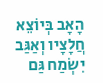הָאָב בְּיוֹצֵא חֲלָצָיו וְאַגַּב יִשְׂמַח גַּם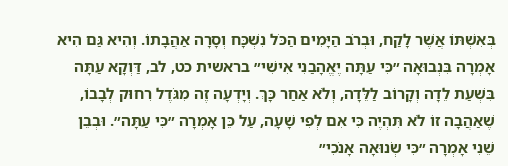בְּאִשְׁתּוֹ אֲשֶׁר לָקַח, וּבְרֹב הַיָּמִים הַכֹּל נִשְׁכָּח וְסָרָה אַהֲבָתוֹ. וְהִיא גַּם הִיא אָמְרָה בִּנְבוּאָה ״כִּי עַתָּה יֶאֱהָבַנִי אִישִׁי״ בראשית כט, לב, דַּוְקָא עַתָּה בִּשְׁעַת לֵדָה וְקָרוֹב לַלֵּדָה, וְלֹא אַחַר כָּךְ. וְיָדְעָה זֶה מִגֹּדֶל רִחוּק לְבָבוֹ, שֶׁאַהֲבָה זוֹ לֹא תִּהְיֶה כִּי אִם לְפִי שָׁעָה, עַל כֵּן אָמְרָה ״כִּי עַתָּה״. וּבְבֵן שֵׁנִי אָמְרָה ״כִּי שְׂנוּאָה אָנֹכִי״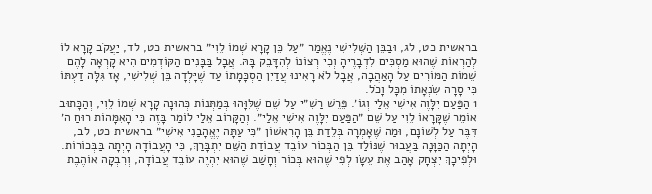בראשית כט, לג, וּבַבֵּן הַשְּׁלִישִׁי נֶאֱמַר ״עַל כֵּן קָרָא שְׁמוֹ לֵוִי״ בראשית כט, לד, יַעֲקֹב קָרָא לוֹ לְהַרְאוֹת שֶׁהוּא מַסְכִּים לִדְבָרֶיהָ וְכִי רְצוֹנוֹ לְהִדָּבֵק בָּהּ. אֲבָל בַּבָּנִים הַקּוֹדְמִים הִיא קָרְאָה לָהֶם שֵׁמוֹת הַמּוֹרִים עַל הָאַהֲבָה, אֲבָל לֹא רָאִינוּ עֲדַיִן הַסְכָּמָתוֹ עַד שֶׁיָּלְדָה בֵּן שְׁלִישִׁי, אָז גִּלָּה דַעְתּוֹ כִּי סָרָה שִׂנְאָתוֹ מִכָּל וָכֹל.
1 הַפַּעַם יִלָּוֶה אִישִׁי אֵלַי וְגוֹ׳. פֵּרֵשׁ רַשִׁ״י עַל שֵׁם שֶׁלִּוָּהוּ בְּמַתְּנוֹת כְּהוּנָה קָרָא שְׁמוֹ לֵוִי, וְהַכָּתוּב אוֹמֵר שֶׁקָּרָאוֹ לֵוִי עַל שֵׁם ״הַפַּעַם יִלָּוֶה אִישִׁי אֵלַי״. וְהַקָּרוֹב אֵלַי לוֹמַר בָּזֶה כִּי הָאִמָּהוֹת רוּחַ ה׳ דִּבֶּר עַל לְשׁוֹנָם, וּמַה שֶּׁאָמְרָה בְּלֵדַת בֵּן הָרִאשׁוֹן ״כִּי עַתָּה יֶאֱהָבַנִי אִישִׁי״ בראשית כט, לב, הָיְתָה הַכַּוָּנָה בַּעֲבוּר שֶׁנּוֹלַד בֵּן הַבְּכוֹר עוֹבֵד עֲבוֹדַת הַשֵּׁם יִתְבָּרַךְ, כִּי הָעֲבוֹדָה הָיְתָה בַּבְּכוֹרוֹת. וּלְפִיכָךְ יִצְחָק אָהַב אֶת עֵשָׂו לְפִי שֶׁהוּא בְּכוֹר וְחָשַׁב שֶׁהוּא יִהְיֶה עוֹבֵד עֲבוֹדָה, וְרִבְקָה אוֹהֶבֶת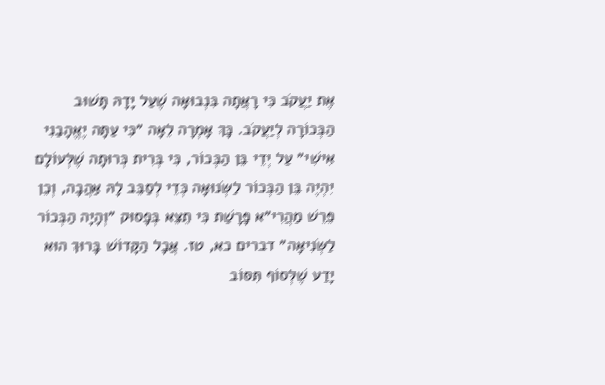אֶת יַעֲקֹב כִּי רָאֲתָה בִּנְבוּאָה שֶׁעַל יָדָהּ תָּשׁוּב הַבְּכוֹרָה לְיַעֲקֹב. כָּךְ אָמְרָה לֵאָה ״כִּי עַתָּה יֶאֱהָבַנִי אִישִׁי״ עַל יְדֵי בֵּן הַבְּכוֹר, כִּי בְּרִית כְּרוּתָה שֶׁלְּעוֹלָם יִהְיֶה בֵּן הַבְּכוֹר לַשְּׂנוּאָה כְּדֵי לְסַבֵּב לָהּ אַהֲבָה, וְכֵן פֵּרֵשׁ מַהֲרִי״א פָּרָשַׁת כִּי תֵצֵא בְּפָסוּק ״וְהָיָה הַבְּכוֹר לַשְּׂנִיאָה״ דברים כא, טז. אֲבָל הַקָּדוֹשׁ בָּרוּךְ הוּא יָדַע שֶׁלְּסוֹף תִּסּוֹב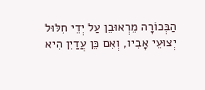הַבְּכוֹרָה מֵרְאוּבֵן עַל יְדֵי חִלּוּל יְצוּעֵי אָבִיו, וְאִם כֵּן עֲדַיִן הִיא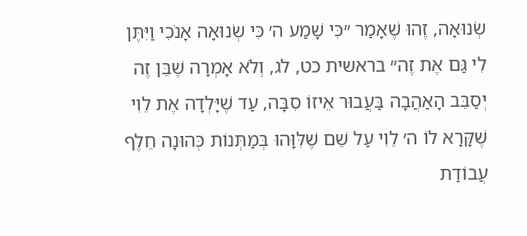שְׂנוּאָה, זֶהוּ שֶׁאָמַר ״כִּי שָׁמַע ה׳ כִּי שְׂנוּאָה אָנֹכִי וַיִּתֶּן לִי גַּם אֶת זֶה״ בראשית כט, לג, וְלֹא אָמְרָה שֶׁבֵּן זֶה יְסַבֵּב הָאַהֲבָה בַּעֲבוּר אֵיזוֹ סִבָּה, עַד שֶׁיָּלְדָה אֶת לֵוִי שֶׁקָּרָא לוֹ ה׳ לֵוִי עַל שֵׁם שֶׁלִּוָּהוּ בְּמַתְּנוֹת כְּהוּנָה חֵלֶף עֲבוֹדַת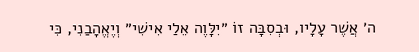ה׳ אֲשֶׁר עָלָיו, וּבְסִבָּה זוֹ ״יִלָּוֶה אֵלַי אִישִׁי״ וְיֶאֱהָבַנִי, כִּי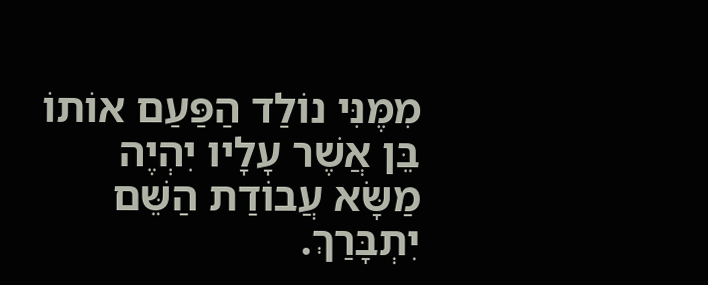מִמֶּנִּי נוֹלַד הַפַּעַם אוֹתוֹ בֵּן אֲשֶׁר עָלָיו יִהְיֶה מַשָּׂא עֲבוֹדַת הַשֵּׁם יִתְבָּרַךְ.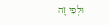וּלְפִי זֶה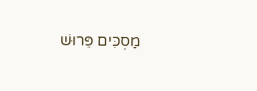מַסְכִּים פֵּרוּשׁ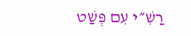רַשִׁ״י עִם פְּשַׁט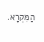הַמִּקְרָא.